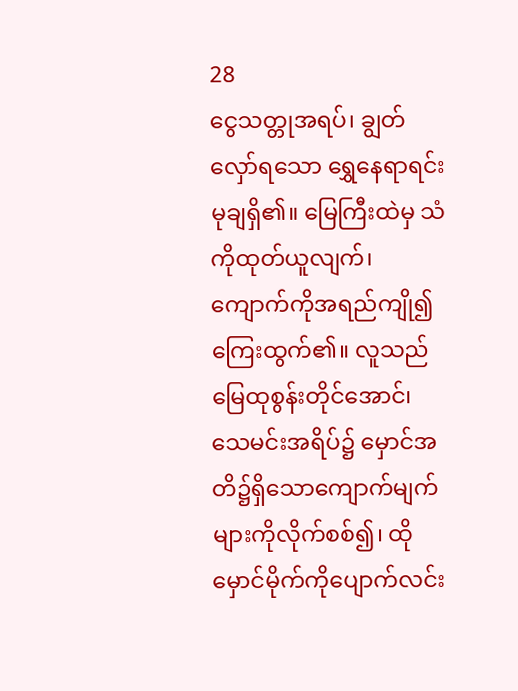28
ငွေသတ္တုအရပ်၊ ချွတ်လှော်ရသော ရွှေနေရာရင်းမုချရှိ၏။ မြေကြီးထဲမှ သံကိုထုတ်ယူလျက်၊ ကျောက်ကိုအရည်ကျို၍ ကြေးထွက်၏။ လူသည် မြေထုစွန်းတိုင်အောင်၊ သေမင်းအရိပ်၌ မှောင်အတိ၌ရှိသောကျောက်မျက်များကိုလိုက်စစ်၍၊ ထိုမှောင်မိုက်ကိုပျောက်လင်း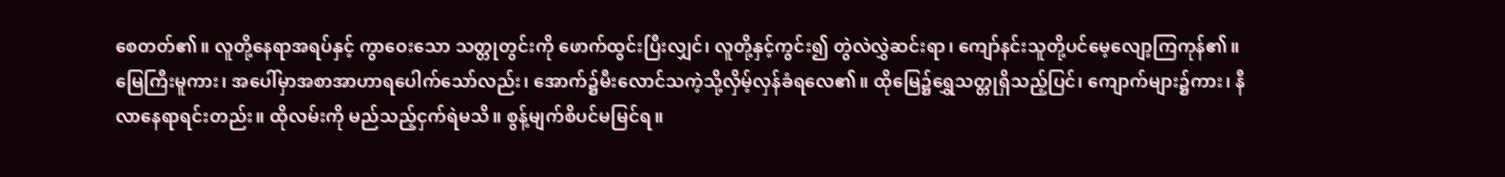စေတတ်၏။ လူတို့နေရာအရပ်နှင့် ကွာဝေးသော သတ္တုတွင်းကို ဖောက်ထွင်းပြီးလျှင်၊ လူတို့နှင့်ကွင်း၍ တွဲလဲလွှဲဆင်းရာ၊ ကျော်နင်းသူတို့ပင်မေ့လျော့ကြကုန်၏။ မြေကြီးမူကား၊ အပေါ်မှာအစာအာဟာရပေါက်သော်လည်း၊ အောက်၌မီးလောင်သကဲ့သို့လှိမ့်လှန်ခံရလေ၏။ ထိုမြေ၌ရွှေသတ္တုရှိသည့်ပြင်၊ ကျောက်များ၌ကား၊ နီလာနေရာရင်းတည်း။ ထိုလမ်းကို မည်သည့်ငှက်ရဲမသိ။ စွန့်မျက်စိပင်မမြင်ရ။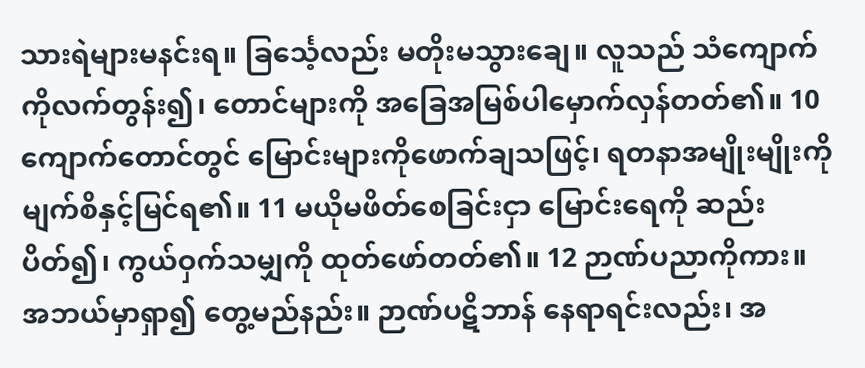သားရဲများမနင်းရ။ ခြင်္သေ့လည်း မတိုးမသွားချေ။ လူသည် သံကျောက်ကိုလက်တွန်း၍၊ တောင်များကို အခြေအမြစ်ပါမှောက်လှန်တတ်၏။ 10 ကျောက်တောင်တွင် မြောင်းများကိုဖောက်ချသဖြင့်၊ ရတနာအမျိုးမျိုးကို မျက်စိနှင့်မြင်ရ၏။ 11 မယိုမဖိတ်စေခြင်းငှာ မြောင်းရေကို ဆည်းပိတ်၍၊ ကွယ်ဝှက်သမျှကို ထုတ်ဖော်တတ်၏။ 12 ဉာဏ်ပညာကိုကား။ အဘယ်မှာရှာ၍ တွေ့မည်နည်း။ ဉာဏ်ပဋိဘာန် နေရာရင်းလည်း၊ အ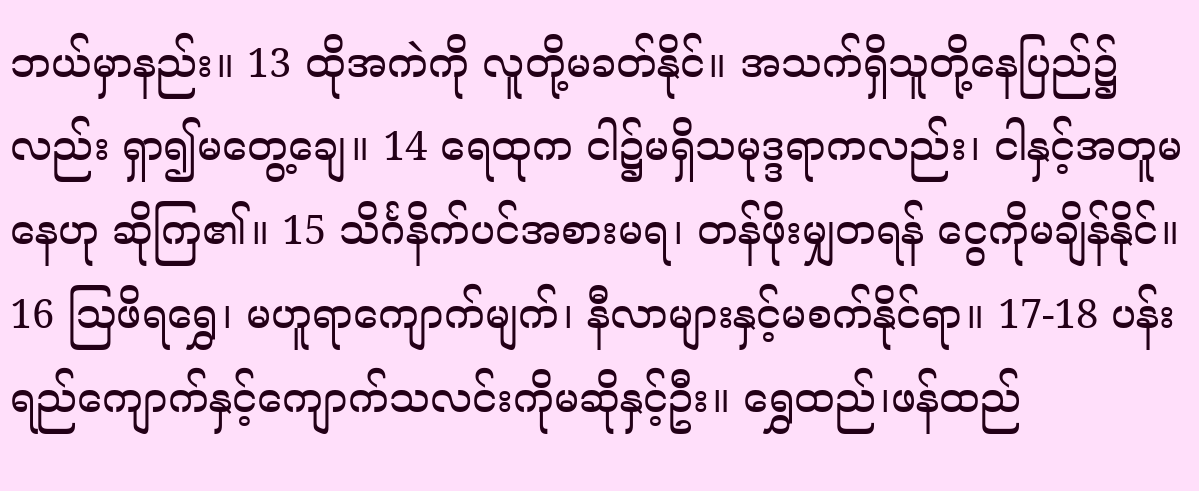ဘယ်မှာနည်း။ 13 ထိုအကဲကို လူတို့မခတ်နိုင်။ အသက်ရှိသူတို့နေပြည်၌လည်း ရှာ၍မတွေ့ချေ။ 14 ရေထုက ငါ၌မရှိသမုဒ္ဒရာကလည်း၊ ငါနှင့်အတူမနေဟု ဆိုကြ၏။ 15 သိင်္ဂနိက်ပင်အစားမရ၊ တန်ဖိုးမျှတရန် ငွေကိုမချိန်နိုင်။ 16 ဩဖိရရွှေ၊ မဟူရာကျောက်မျက်၊ နီလာများနှင့်မစက်နိုင်ရာ။ 17-18 ပန်းရည်ကျောက်နှင့်ကျောက်သလင်းကိုမဆိုနှင့်ဦး။ ရွှေထည်၊ဖန်ထည်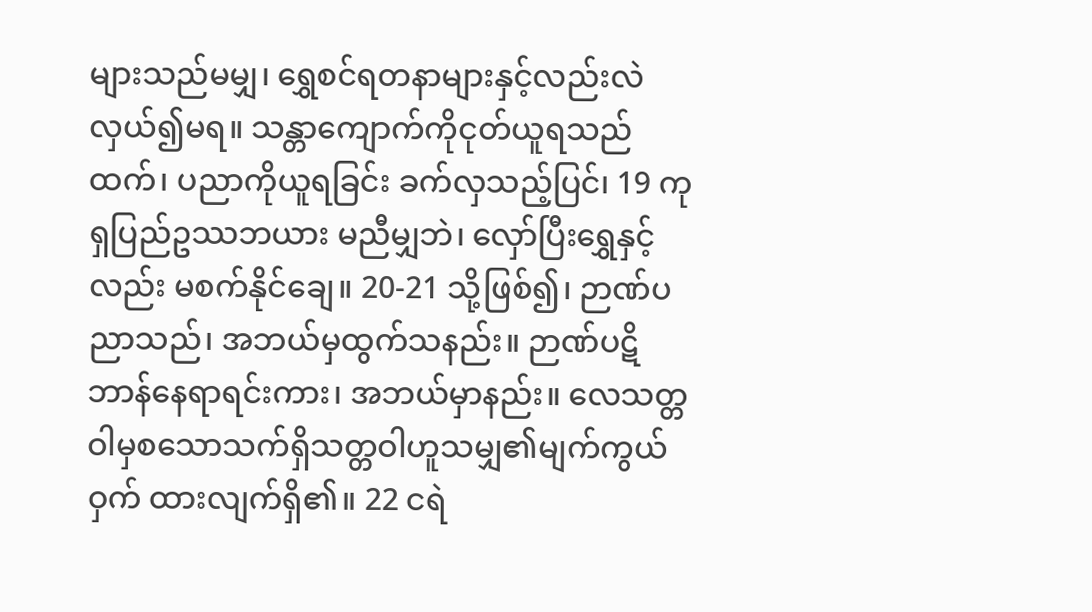များသည်မမျှ၊ ရွှေစင်ရတနာများနှင့်လည်းလဲလှယ်၍မရ။ သန္တာကျောက်ကိုငုတ်ယူရသည်ထက်၊ ပညာကိုယူရခြင်း ခက်လှသည့်ပြင်၊ 19 ကုရှပြည်ဥဿဘယား မညီမျှဘဲ၊ လှော်ပြီးရွှေနှင့်လည်း မစက်နိုင်ချေ။ 20-21 သို့ဖြစ်၍၊ ဉာဏ်ပညာသည်၊ အဘယ်မှထွက်သနည်း။ ဉာဏ်ပဋိဘာန်နေရာရင်းကား၊ အဘယ်မှာနည်း။ လေသတ္တဝါမှစသောသက်ရှိသတ္တဝါဟူသမျှ၏မျက်ကွယ်ဝှက် ထားလျက်ရှိ၏။ 22 ငရဲ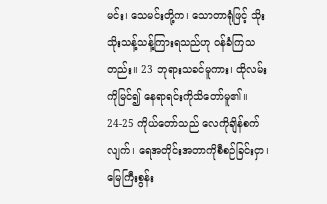မင်း၊ သေမင်းတို့က၊ သောတာရုံဖြင့် သိုးသိုးသန့်သန့်ကြားရသည်ဟု ဝန်ခံကြသတည်း။ 23 ဘုရားသခင်မူကား၊ ထိုလမ်းကိုမြင်၍ နေရာရင်းကိုသိတော်မူ၏။ 24-25 ကိုယ်တော်သည် လေကိုချိန်စက်လျက်၊ ရေအတိုင်းအတာကိုစီစဉ်ခြင်းငှာ၊ မြေကြီးစွန်း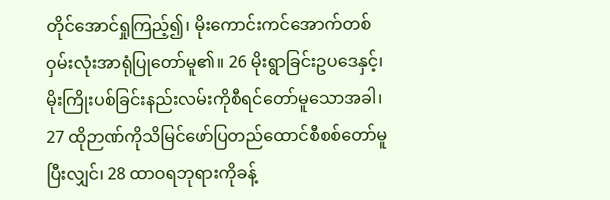တိုင်အောင်ရှုကြည့်၍၊ မိုးကောင်းကင်အောက်တစ်ဝှမ်းလုံးအာရုံပြုတော်မူ၏။ 26 မိုးရွာခြင်းဥပဒေနှင့်၊ မိုးကြိုးပစ်ခြင်းနည်းလမ်းကိုစီရင်တော်မူသောအခါ၊ 27 ထိုဉာဏ်ကိုသိမြင်ဖော်ပြတည်ထောင်စီစစ်တော်မူပြီးလျှင်၊ 28 ထာဝရဘုရားကိုခန့်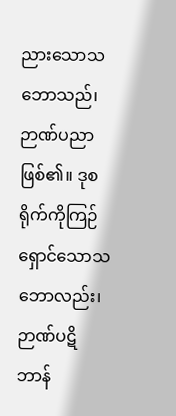ညားသောသဘောသည်၊ ဉာဏ်ပညာဖြစ်၏။ ဒုစရိုက်ကိုကြဉ်ရှောင်သောသဘောလည်း၊ ဉာဏ်ပဋိဘာန်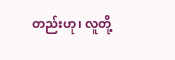တည်းဟု၊ လူတို့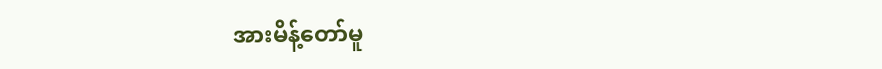အားမိန့်တော်မူ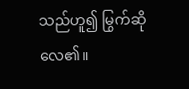သည်ဟူ၍ မြွက်ဆိုလေ၏။